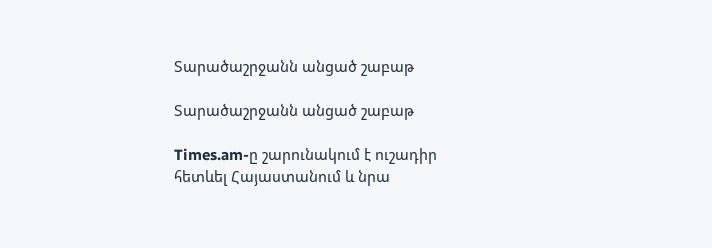Տարածաշրջանն անցած շաբաթ

Տարածաշրջանն անցած շաբաթ

Times.am-ը շարունակում է ուշադիր հետևել Հայաստանում և նրա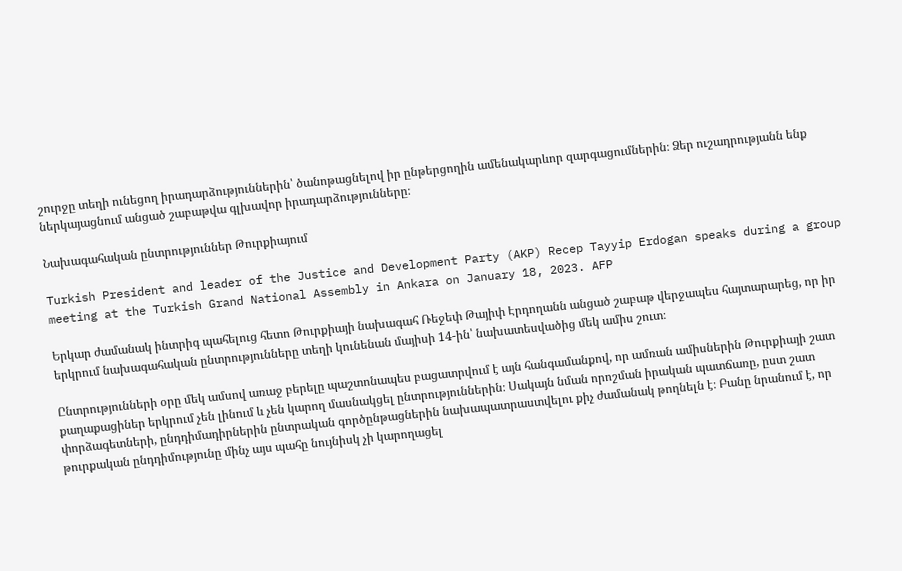շուրջը տեղի ունեցող իրադարձություններին՝ ծանոթացնելով իր ընթերցողին ամենակարևոր զարգացումներին։ Ձեր ուշադրությանն ենք ներկայացնում անցած շաբաթվա գլխավոր իրադարձությունները։

Նախագահական ընտրություններ Թուրքիայում

Turkish President and leader of the Justice and Development Party (AKP) Recep Tayyip Erdogan speaks during a group meeting at the Turkish Grand National Assembly in Ankara on January 18, 2023. AFP

Երկար ժամանակ ինտրիգ պահելուց հետո Թուրքիայի նախագահ Ռեջեփ Թայիփ Էրդողանն անցած շաբաթ վերջապես հայտարարեց, որ իր երկրում նախագահական ընտրությունները տեղի կունենան մայիսի 14-ին՝ նախատեսվածից մեկ ամիս շուտ։

Ընտրությունների օրը մեկ ամսով առաջ բերելը պաշտոնապես բացատրվում է այն հանգամանքով, որ ամռան ամիսներին Թուրքիայի շատ քաղաքացիներ երկրում չեն լինում և չեն կարող մասնակցել ընտրություններին։ Սակայն նման որոշման իրական պատճառը, ըստ շատ փորձագետների, ընդդիմադիրներին ընտրական գործընթացներին նախապատրաստվելու քիչ ժամանակ թողնելն է։ Բանը նրանում է, որ թուրքական ընդդիմությունը մինչ այս պահը նույնիսկ չի կարողացել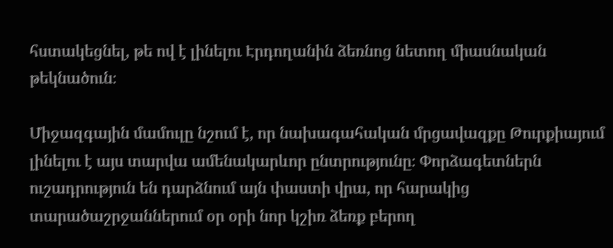հստակեցնել, թե ով է լինելու Էրդողանին ձեռնոց նետող միասնական թեկնածուն։

Միջազգային մամուլը նշում է, որ նախագահական մրցավազքը Թուրքիայում լինելու է այս տարվա ամենակարևոր ընտրությունը։ Փորձագետներն ուշադրություն են դարձնում այն փաստի վրա, որ հարակից տարածաշրջաններում օր օրի նոր կշիռ ձեռք բերող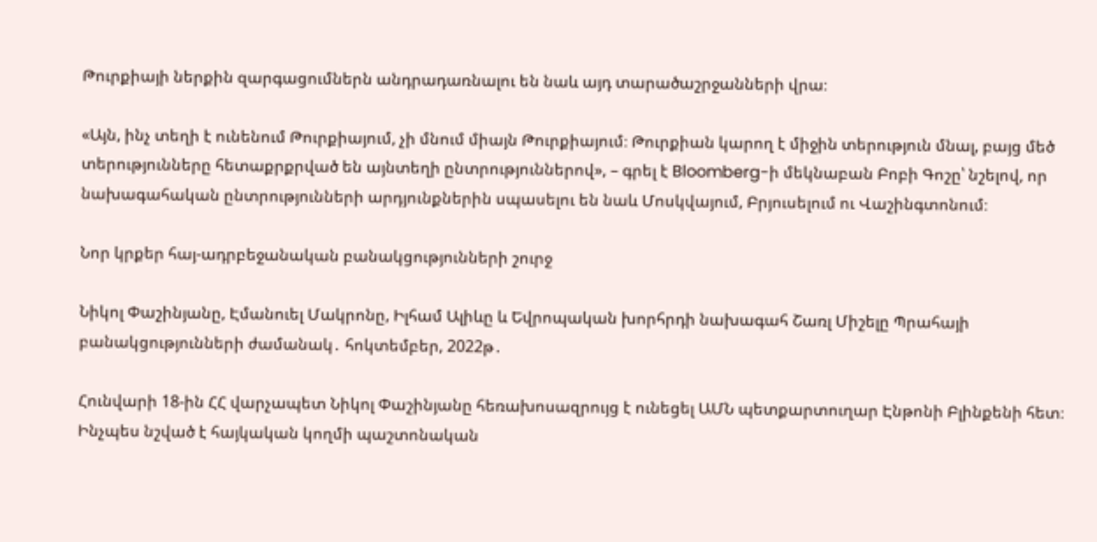Թուրքիայի ներքին զարգացումներն անդրադառնալու են նաև այդ տարածաշրջանների վրա։

«Այն, ինչ տեղի է ունենում Թուրքիայում, չի մնում միայն Թուրքիայում։ Թուրքիան կարող է միջին տերություն մնալ, բայց մեծ տերությունները հետաքրքրված են այնտեղի ընտրություններով», – գրել է Bloomberg-ի մեկնաբան Բոբի Գոշը՝ նշելով, որ նախագահական ընտրությունների արդյունքներին սպասելու են նաև Մոսկվայում, Բրյուսելում ու Վաշինգտոնում։

Նոր կրքեր հայ-ադրբեջանական բանակցությունների շուրջ

Նիկոլ Փաշինյանը, Էմանուել Մակրոնը, Իլհամ Ալիևը և Եվրոպական խորհրդի նախագահ Շառլ Միշելը Պրահայի բանակցությունների ժամանակ․ հոկտեմբեր, 2022թ․

Հունվարի 18-ին ՀՀ վարչապետ Նիկոլ Փաշինյանը հեռախոսազրույց է ունեցել ԱՄՆ պետքարտուղար Էնթոնի Բլինքենի հետ։ Ինչպես նշված է հայկական կողմի պաշտոնական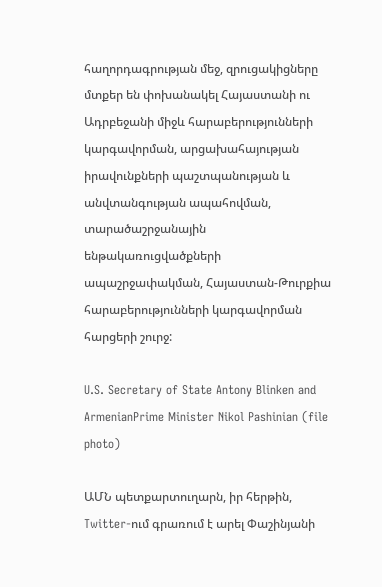հաղորդագրության մեջ, զրուցակիցները մտքեր են փոխանակել Հայաստանի ու Ադրբեջանի միջև հարաբերությունների կարգավորման, արցախահայության իրավունքների պաշտպանության և անվտանգության ապահովման, տարածաշրջանային ենթակառուցվածքների ապաշրջափակման, Հայաստան-Թուրքիա հարաբերությունների կարգավորման հարցերի շուրջ:

U.S. Secretary of State Antony Blinken and ArmenianPrime Minister Nikol Pashinian (file photo)

ԱՄՆ պետքարտուղարն, իր հերթին, Twitter-ում գրառում է արել Փաշինյանի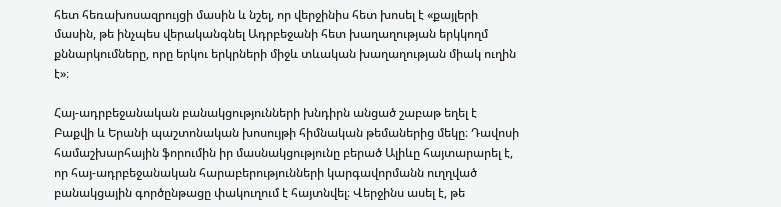հետ հեռախոսազրույցի մասին և նշել, որ վերջինիս հետ խոսել է «քայլերի մասին, թե ինչպես վերականգնել Ադրբեջանի հետ խաղաղության երկկողմ քննարկումները, որը երկու երկրների միջև տևական խաղաղության միակ ուղին է»։

Հայ-ադրբեջանական բանակցությունների խնդիրն անցած շաբաթ եղել է Բաքվի և Երանի պաշտոնական խոսույթի հիմնական թեմաներից մեկը։ Դավոսի համաշխարհային ֆորումին իր մասնակցությունը բերած Ալիևը հայտարարել է, որ հայ-ադրբեջանական հարաբերությունների կարգավորմանն ուղղված բանակցային գործընթացը փակուղում է հայտնվել։ Վերջինս ասել է, թե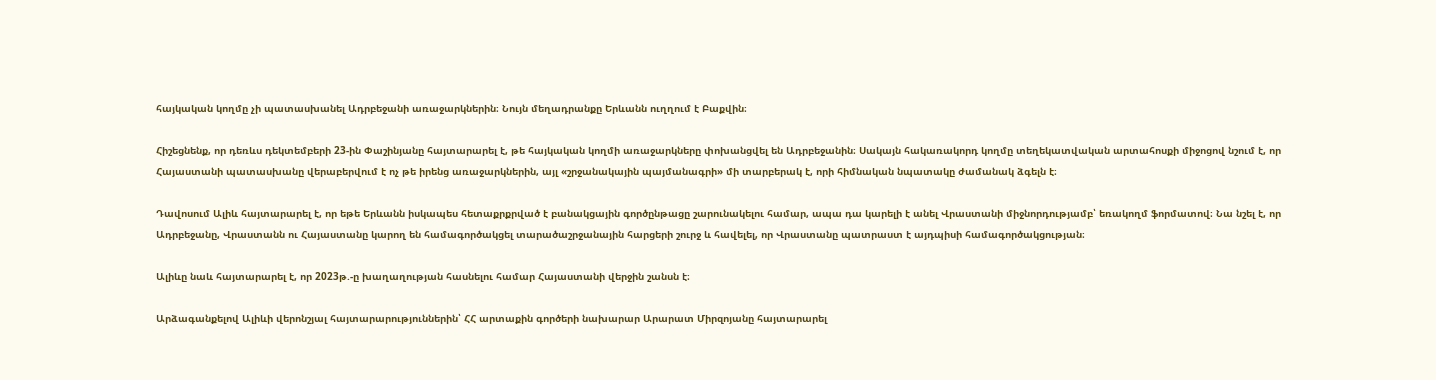հայկական կողմը չի պատասխանել Ադրբեջանի առաջարկներին։ Նույն մեղադրանքը Երևանն ուղղում է Բաքվին։

Հիշեցնենք, որ դեռևս դեկտեմբերի 23-ին Փաշինյանը հայտարարել է, թե հայկական կողմի առաջարկները փոխանցվել են Ադրբեջանին։ Սակայն հակառակորդ կողմը տեղեկատվական արտահոսքի միջոցով նշում է, որ Հայաստանի պատասխանը վերաբերվում է ոչ թե իրենց առաջարկներին, այլ «շրջանակային պայմանագրի» մի տարբերակ է, որի հիմնական նպատակը ժամանակ ձգելն է։

Դավոսում Ալիև հայտարարել է, որ եթե Երևանն իսկապես հետաքրքրված է բանակցային գործընթացը շարունակելու համար, ապա դա կարելի է անել Վրաստանի միջնորդությամբ՝ եռակողմ ֆորմատով։ Նա նշել է, որ Ադրբեջանը, Վրաստանն ու Հայաստանը կարող են համագործակցել տարածաշրջանային հարցերի շուրջ և հավելել, որ Վրաստանը պատրաստ է այդպիսի համագործակցության։

Ալիևը նաև հայտարարել է, որ 2023թ.-ը խաղաղության հասնելու համար Հայաստանի վերջին շանսն է։

Արձագանքելով Ալիևի վերոնշյալ հայտարարություններին՝ ՀՀ արտաքին գործերի նախարար Արարատ Միրզոյանը հայտարարել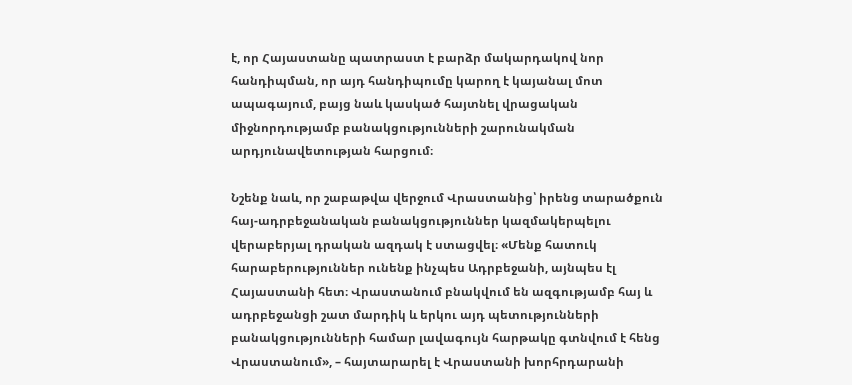է, որ Հայաստանը պատրաստ է բարձր մակարդակով նոր հանդիպման, որ այդ հանդիպումը կարող է կայանալ մոտ ապագայում, բայց նաև կասկած հայտնել վրացական միջնորդությամբ բանակցությունների շարունակման արդյունավետության հարցում։

Նշենք նաև, որ շաբաթվա վերջում Վրաստանից՝ իրենց տարածքուն հայ-ադրբեջանական բանակցություններ կազմակերպելու վերաբերյալ դրական ազդակ է ստացվել։ «Մենք հատուկ հարաբերություններ ունենք ինչպես Ադրբեջանի, այնպես էլ Հայաստանի հետ։ Վրաստանում բնակվում են ազգությամբ հայ և ադրբեջանցի շատ մարդիկ և երկու այդ պետությունների բանակցությունների համար լավագույն հարթակը գտնվում է հենց Վրաստանում», – հայտարարել է Վրաստանի խորհրդարանի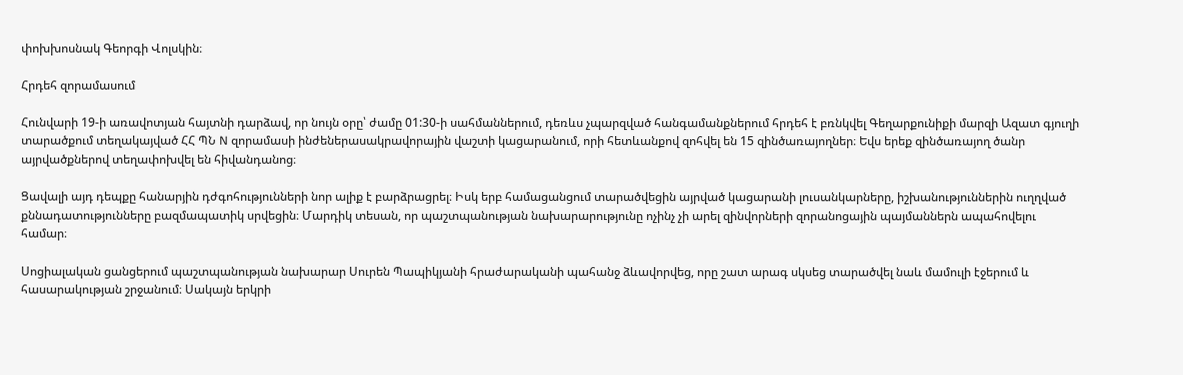փոխխոսնակ Գեորգի Վոլսկին։

Հրդեհ զորամասում

Հունվարի 19-ի առավոտյան հայտնի դարձավ, որ նույն օրը՝ ժամը 01:30-ի սահմաններում, դեռևս չպարզված հանգամանքներում հրդեհ է բռնկվել Գեղարքունիքի մարզի Ազատ գյուղի տարածքում տեղակայված ՀՀ ՊՆ N զորամասի ինժեներասակրավորային վաշտի կացարանում, որի հետևանքով զոհվել են 15 զինծառայողներ։ Եվս երեք զինծառայող ծանր այրվածքներով տեղափոխվել են հիվանդանոց։

Ցավալի այդ դեպքը հանարյին դժգոհությունների նոր ալիք է բարձրացրել։ Իսկ երբ համացանցում տարածվեցին այրված կացարանի լուսանկարները, իշխանություններին ուղղված քննադատությունները բազմապատիկ սրվեցին։ Մարդիկ տեսան, որ պաշտպանության նախարարությունը ոչինչ չի արել զինվորների զորանոցային պայմաններն ապահովելու համար։

Սոցիալական ցանցերում պաշտպանության նախարար Սուրեն Պապիկյանի հրաժարականի պահանջ ձևավորվեց, որը շատ արագ սկսեց տարածվել նաև մամուլի էջերում և հասարակության շրջանում։ Սակայն երկրի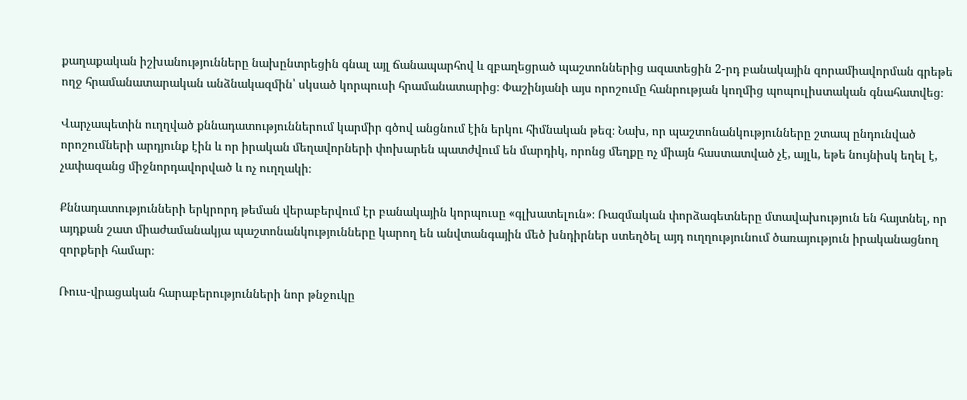քաղաքական իշխանությունները նախընտրեցին գնալ այլ ճանապարհով և զբաղեցրած պաշտոններից ազատեցին 2-րդ բանակային զորամիավորման գրեթե ողջ հրամանատարական անձնակազմին՝ սկսած կորպուսի հրամանատարից։ Փաշինյանի այս որոշումը հանրության կողմից պոպուլիստական գնահատվեց։

Վարչապետին ուղղված քննադատություններում կարմիր գծով անցնում էին երկու հիմնական թեզ։ Նախ, որ պաշտոնանկությունները շտապ ընդունված որոշումների արդյունք էին և որ իրական մեղավորների փոխարեն պատժվում են մարդիկ, որոնց մեղքը ոչ միայն հաստատված չէ, այլև, եթե նույնիսկ եղել է, չափազանց միջնորդավորված և ոչ ուղղակի։

Քննադատությունների երկրորդ թեման վերաբերվում էր բանակային կորպուսը «գլխատելուն»։ Ռազմական փորձագետները մտավախություն են հայտնել, որ այդքան շատ միաժամանակյա պաշտոնանկությունները կարող են անվտանգային մեծ խնդիրներ ստեղծել այդ ուղղությունում ծառայություն իրականացնող զորքերի համար։

Ռուս-վրացական հարաբերությունների նոր թնջուկը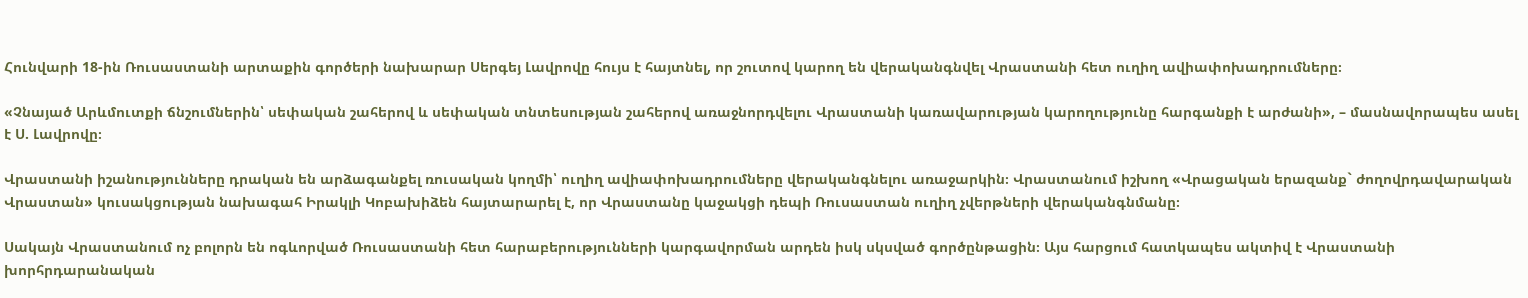Հունվարի 18-ին Ռուսաստանի արտաքին գործերի նախարար Սերգեյ Լավրովը հույս է հայտնել, որ շուտով կարող են վերականգնվել Վրաստանի հետ ուղիղ ավիափոխադրումները։

«Չնայած Արևմուտքի ճնշումներին՝ սեփական շահերով և սեփական տնտեսության շահերով առաջնորդվելու Վրաստանի կառավարության կարողությունը հարգանքի է արժանի», – մասնավորապես ասել է Ս. Լավրովը։

Վրաստանի իշանությունները դրական են արձագանքել ռուսական կողմի՝ ուղիղ ավիափոխադրումները վերականգնելու առաջարկին։ Վրաստանում իշխող «Վրացական երազանք` ժողովրդավարական Վրաստան» կուսակցության նախագահ Իրակլի Կոբախիձեն հայտարարել է, որ Վրաստանը կաջակցի դեպի Ռուսաստան ուղիղ չվերթների վերականգնմանը։

Սակայն Վրաստանում ոչ բոլորն են ոգևորված Ռուսաստանի հետ հարաբերությունների կարգավորման արդեն իսկ սկսված գործընթացին։ Այս հարցում հատկապես ակտիվ է Վրաստանի խորհրդարանական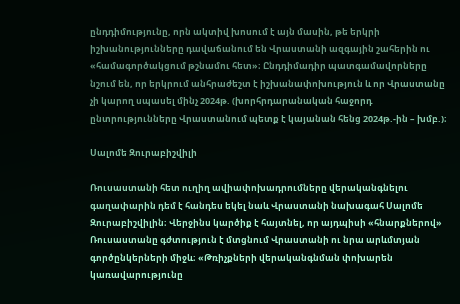ընդդիմությունը, որն ակտիվ խոսում է այն մասին, թե երկրի իշխանությունները դավաճանում են Վրաստանի ազգային շահերին ու «համագործակցում թշնամու հետ»։ Ընդդիմադիր պատգամավորները նշում են, որ երկրում անհրաժեշտ է իշխանափոխություն և որ Վրաստանը չի կարող սպասել մինչ 2024թ. (խորհրդարանական հաջորդ ընտրությունները Վրաստանում պետք է կայանան հենց 2024թ.-ին – խմբ.)։

Սալոմե Զուրաբիշվիլի

Ռուսաստանի հետ ուղիղ ավիափոխադրումները վերականգնելու գաղափարին դեմ է հանդես եկել նաև Վրաստանի նախագահ Սալոմե Զուրաբիշվիլին։ Վերջինս կարծիք է հայտնել, որ այդպիսի «հնարքներով» Ռուսաստանը գժտություն է մտցնում Վրաստանի ու նրա արևմտյան գործընկերների միջև։ «Թռիչքների վերականգնման փոխարեն կառավարությունը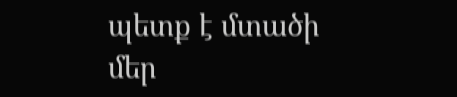պետք է մտածի մեր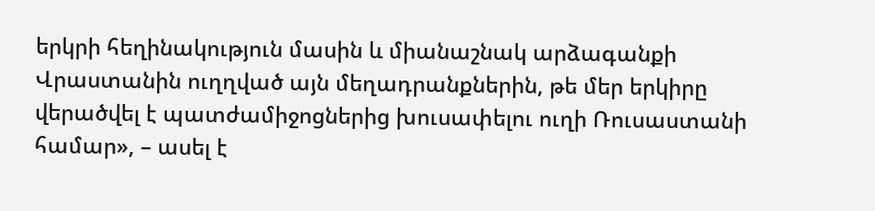երկրի հեղինակություն մասին և միանաշնակ արձագանքի Վրաստանին ուղղված այն մեղադրանքներին, թե մեր երկիրը վերածվել է պատժամիջոցներից խուսափելու ուղի Ռուսաստանի համար», – ասել է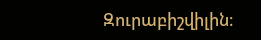Զուրաբիշվիլին։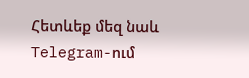Հետևեք մեզ նաև Telegram-ում